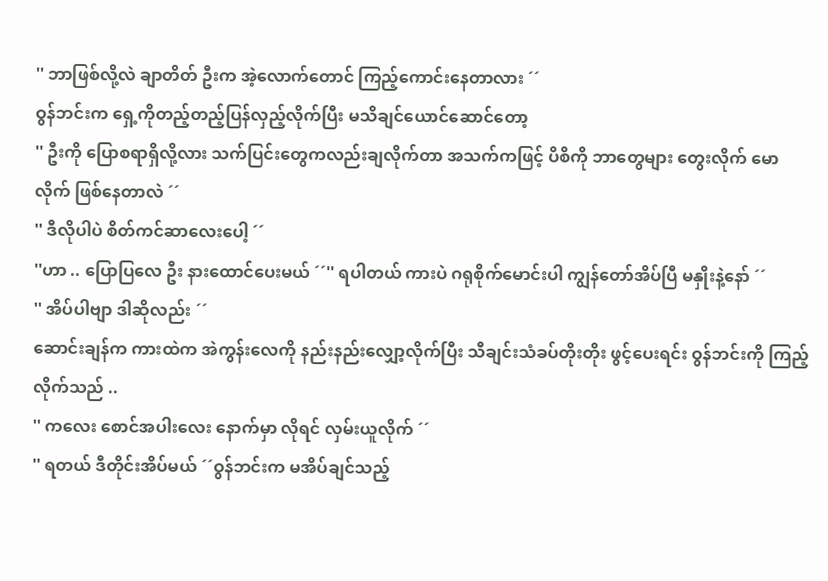'' ဘာဖြစ်လို့လဲ ချာတိတ် ဦးက အဲ့လောက်တောင် ကြည့်ကောင်းနေတာလား ´´
ဝွန်ဘင်းက ရှေ့ကိုတည့်တည့်ပြန်လှည့်လိုက်ပြီး မသိချင်ယောင်ဆောင်တော့
'' ဦးကို ပြောစရာရှိလို့လား သက်ပြင်းတွေကလည်းချလိုက်တာ အသက်ကဖြင့် ပိစိကို ဘာတွေများ တွေးလိုက် မောလိုက် ဖြစ်နေတာလဲ ´´
'' ဒီလိုပါပဲ စိတ်ကင်ဆာလေးပေါ့ ´´
''ဟာ .. ပြောပြလေ ဦး နားထောင်ပေးမယ် ´´'' ရပါတယ် ကားပဲ ဂရုစိုက်မောင်းပါ ကျွန်တော်အိပ်ပြီ မနှိုးနဲ့နော် ´´
'' အိပ်ပါဗျာ ဒါဆိုလည်း ´´
ဆောင်းချန်က ကားထဲက အဲကွန်းလေကို နည်းနည်းလျှော့လိုက်ပြီး သီချင်းသံခပ်တိုးတိုး ဖွင့်ပေးရင်း ဝွန်ဘင်းကို ကြည့်လိုက်သည် ..
'' ကလေး စောင်အပါးလေး နောက်မှာ လိုရင် လှမ်းယူလိုက် ´´
'' ရတယ် ဒီတိုင်းအိပ်မယ် ´´ဝွန်ဘင်းက မအိပ်ချင်သည့်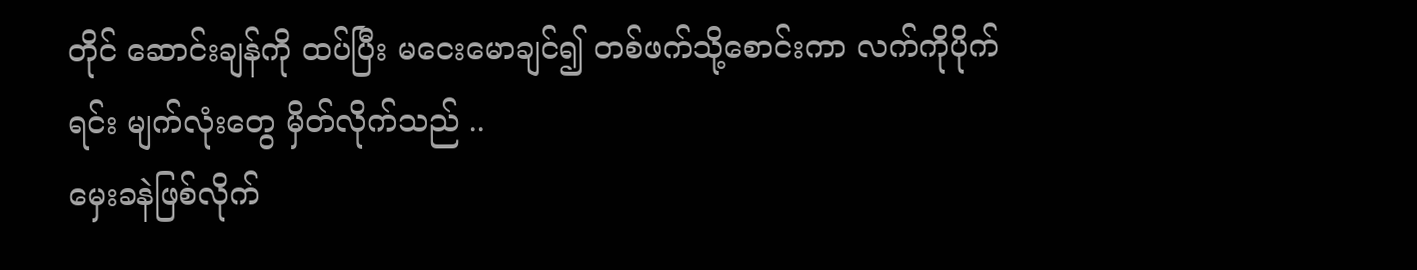တိုင် ဆောင်းချန်ကို ထပ်ပြီး မငေးမောချင်၍ တစ်ဖက်သို့စောင်းကာ လက်ကိုပိုက်ရင်း မျက်လုံးတွေ မှိတ်လိုက်သည် ..
မှေးခနဲဖြစ်လိုက်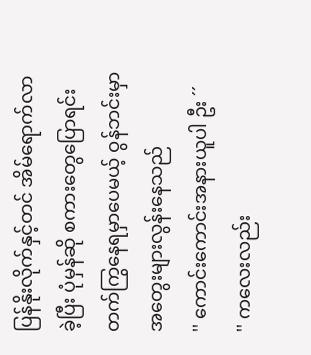ပြန်နိုးလိုက်နှင့်တင် အိမ်ရောက်လာခဲ့ပြီး ပုံမှန်ဆို စကားတွေပြောရင်း တက်ကြွနေရမှာပေမယ့် ဝွန်ဘင်းမှာ အတွေးများလွန်းနေသည်
'' ကောင်းကောင်းအနားယူပါ ဦး ´´
'' ကလေးလည်း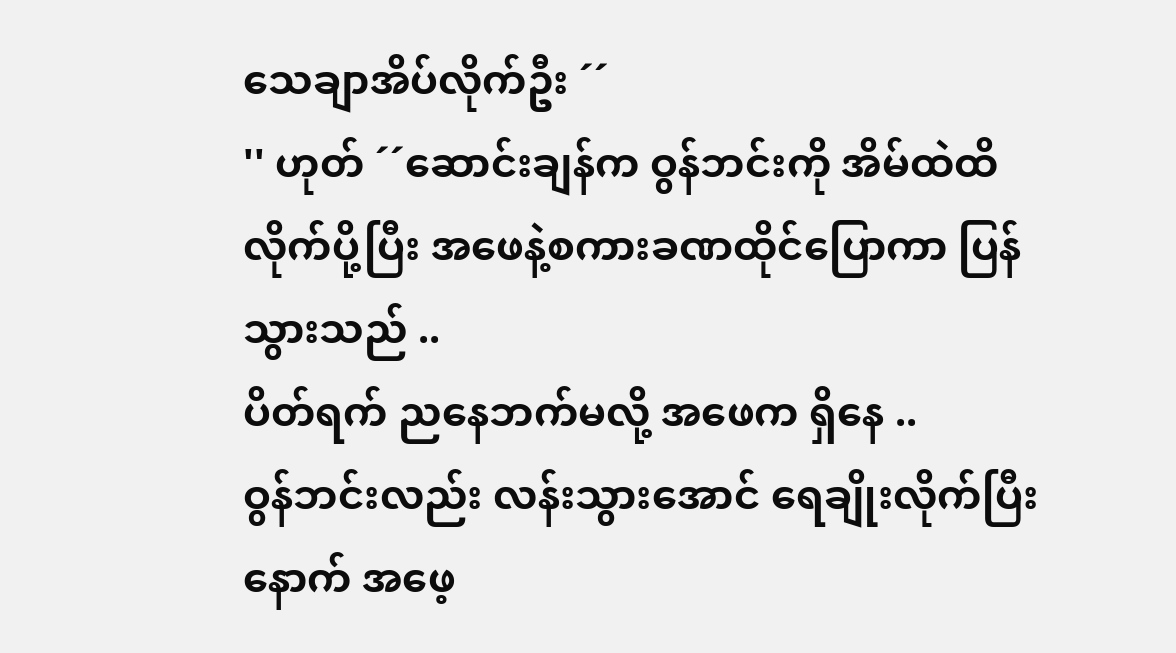သေချာအိပ်လိုက်ဦး ´´
'' ဟုတ် ´´ဆောင်းချန်က ဝွန်ဘင်းကို အိမ်ထဲထိ လိုက်ပို့ပြီး အဖေနဲ့စကားခဏထိုင်ပြောကာ ပြန်သွားသည် ..
ပိတ်ရက် ညနေဘက်မလို့ အဖေက ရှိနေ ..
ဝွန်ဘင်းလည်း လန်းသွားအောင် ရေချိုးလိုက်ပြီးနောက် အဖေ့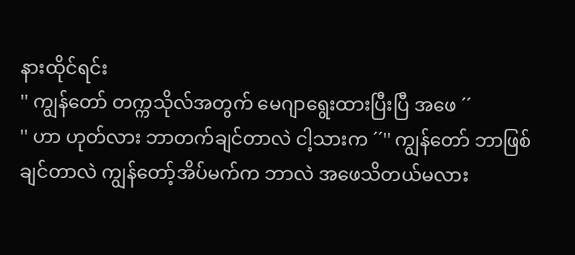နားထိုင်ရင်း
'' ကျွန်တော် တက္ကသိုလ်အတွက် မေဂျာရွေးထားပြီးပြီ အဖေ ´´
'' ဟာ ဟုတ်လား ဘာတက်ချင်တာလဲ ငါ့သားက ´´'' ကျွန်တော် ဘာဖြစ်ချင်တာလဲ ကျွန်တော့်အိပ်မက်က ဘာလဲ အဖေသိတယ်မလား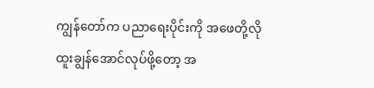ကျွန်တော်က ပညာရေးပိုင်းကို အဖေတို့လို ထူးချွန်အောင်လုပ်ဖို့တော့ အ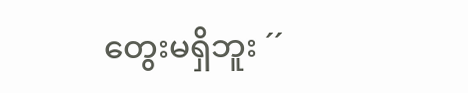တွေးမရှိဘူး ´´